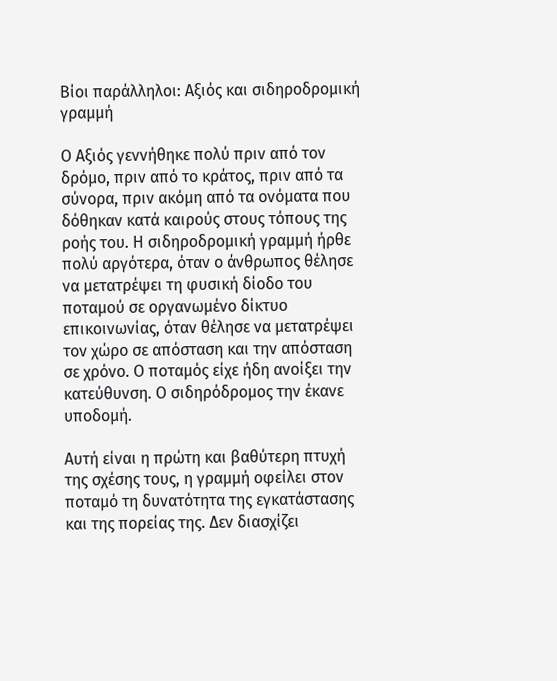Βίοι παράλληλοι: Αξιός και σιδηροδρομική γραμμή

Ο Αξιός γεννήθηκε πολύ πριν από τον δρόμο, πριν από το κράτος, πριν από τα σύνορα, πριν ακόμη από τα ονόματα που δόθηκαν κατά καιρούς στους τόπους της ροής του. Η σιδηροδρομική γραμμή ήρθε πολύ αργότερα, όταν ο άνθρωπος θέλησε να μετατρέψει τη φυσική δίοδο του ποταμού σε οργανωμένο δίκτυο επικοινωνίας, όταν θέλησε να μετατρέψει τον χώρο σε απόσταση και την απόσταση σε χρόνο. Ο ποταμός είχε ήδη ανοίξει την κατεύθυνση. Ο σιδηρόδρομος την έκανε υποδομή.

Αυτή είναι η πρώτη και βαθύτερη πτυχή της σχέσης τους, η γραμμή οφείλει στον ποταμό τη δυνατότητα της εγκατάστασης και της πορείας της. Δεν διασχίζει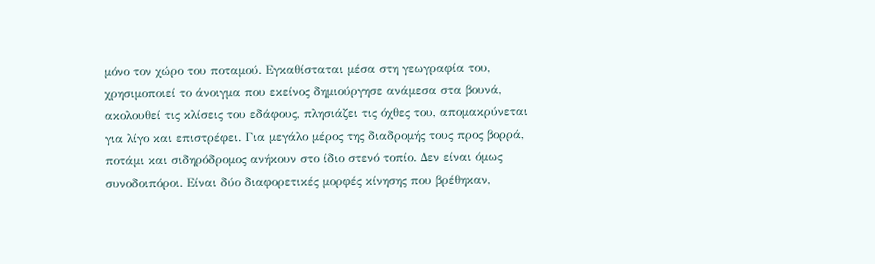μόνο τον χώρο του ποταμού. Εγκαθίσταται μέσα στη γεωγραφία του, χρησιμοποιεί το άνοιγμα που εκείνος δημιούργησε ανάμεσα στα βουνά, ακολουθεί τις κλίσεις του εδάφους, πλησιάζει τις όχθες του, απομακρύνεται για λίγο και επιστρέφει. Για μεγάλο μέρος της διαδρομής τους προς βορρά, ποτάμι και σιδηρόδρομος ανήκουν στο ίδιο στενό τοπίο. Δεν είναι όμως συνοδοιπόροι. Είναι δύο διαφορετικές μορφές κίνησης που βρέθηκαν,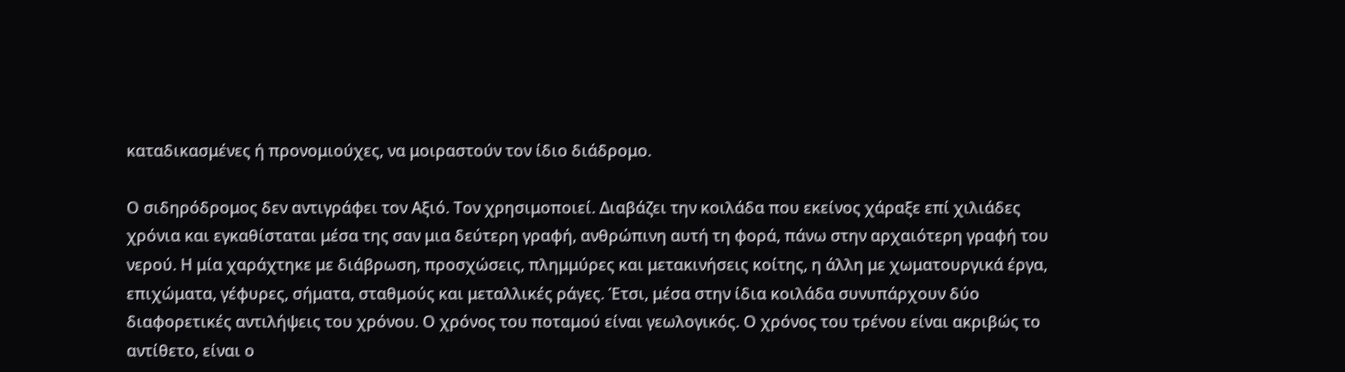καταδικασμένες ή προνομιούχες, να μοιραστούν τον ίδιο διάδρομο.

Ο σιδηρόδρομος δεν αντιγράφει τον Αξιό. Τον χρησιμοποιεί. Διαβάζει την κοιλάδα που εκείνος χάραξε επί χιλιάδες χρόνια και εγκαθίσταται μέσα της σαν μια δεύτερη γραφή, ανθρώπινη αυτή τη φορά, πάνω στην αρχαιότερη γραφή του νερού. Η μία χαράχτηκε με διάβρωση, προσχώσεις, πλημμύρες και μετακινήσεις κοίτης, η άλλη με χωματουργικά έργα, επιχώματα, γέφυρες, σήματα, σταθμούς και μεταλλικές ράγες. Έτσι, μέσα στην ίδια κοιλάδα συνυπάρχουν δύο διαφορετικές αντιλήψεις του χρόνου. Ο χρόνος του ποταμού είναι γεωλογικός. Ο χρόνος του τρένου είναι ακριβώς το αντίθετο, είναι ο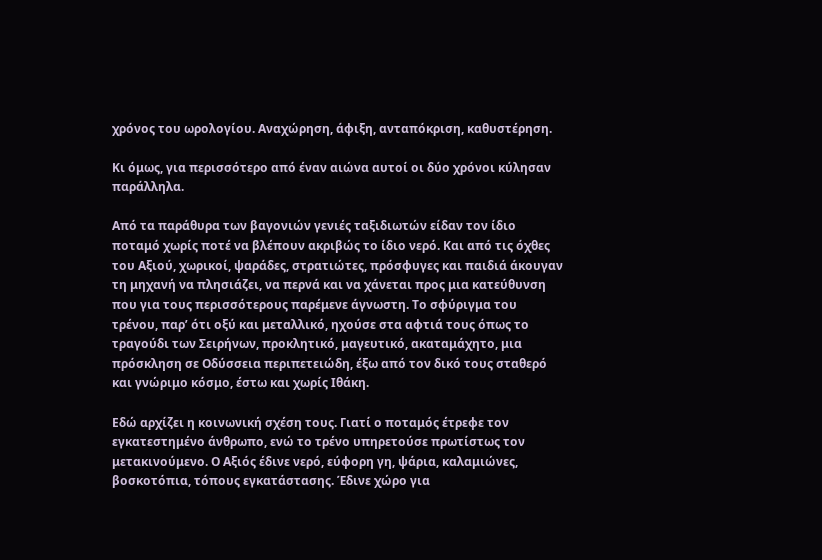χρόνος του ωρολογίου. Αναχώρηση, άφιξη, ανταπόκριση, καθυστέρηση.

Κι όμως, για περισσότερο από έναν αιώνα αυτοί οι δύο χρόνοι κύλησαν παράλληλα.

Από τα παράθυρα των βαγονιών γενιές ταξιδιωτών είδαν τον ίδιο ποταμό χωρίς ποτέ να βλέπουν ακριβώς το ίδιο νερό. Και από τις όχθες του Αξιού, χωρικοί, ψαράδες, στρατιώτες, πρόσφυγες και παιδιά άκουγαν τη μηχανή να πλησιάζει, να περνά και να χάνεται προς μια κατεύθυνση που για τους περισσότερους παρέμενε άγνωστη. Το σφύριγμα του τρένου, παρ’ ότι οξύ και μεταλλικό, ηχούσε στα αφτιά τους όπως το τραγούδι των Σειρήνων, προκλητικό, μαγευτικό, ακαταμάχητο, μια πρόσκληση σε Οδύσσεια περιπετειώδη, έξω από τον δικό τους σταθερό και γνώριμο κόσμο, έστω και χωρίς Ιθάκη.

Εδώ αρχίζει η κοινωνική σχέση τους. Γιατί ο ποταμός έτρεφε τον εγκατεστημένο άνθρωπο, ενώ το τρένο υπηρετούσε πρωτίστως τον μετακινούμενο. Ο Αξιός έδινε νερό, εύφορη γη, ψάρια, καλαμιώνες, βοσκοτόπια, τόπους εγκατάστασης. Έδινε χώρο για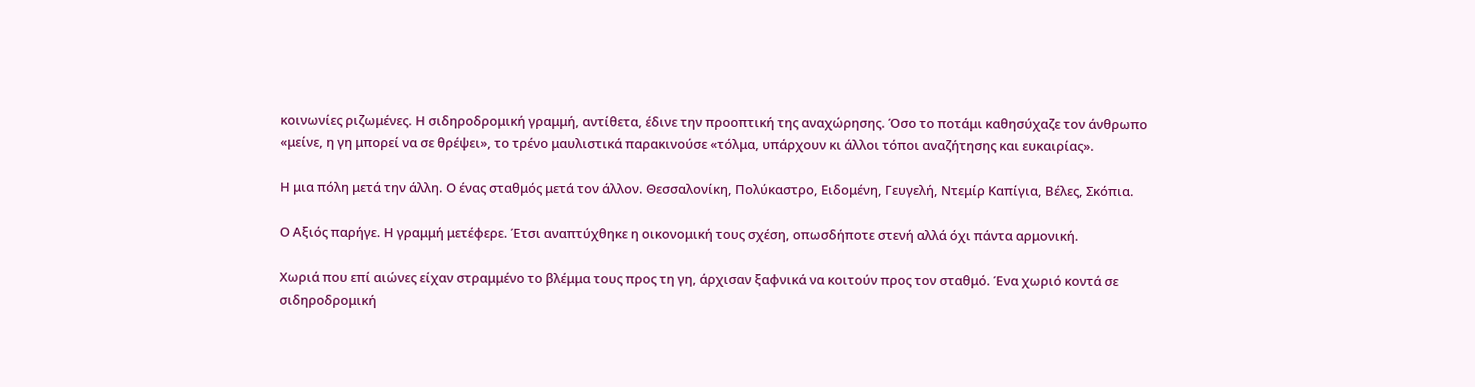κοινωνίες ριζωμένες. Η σιδηροδρομική γραμμή, αντίθετα, έδινε την προοπτική της αναχώρησης. Όσο το ποτάμι καθησύχαζε τον άνθρωπο «μείνε, η γη μπορεί να σε θρέψει», το τρένο μαυλιστικά παρακινούσε «τόλμα, υπάρχουν κι άλλοι τόποι αναζήτησης και ευκαιρίας».

Η μια πόλη μετά την άλλη. Ο ένας σταθμός μετά τον άλλον. Θεσσαλονίκη, Πολύκαστρο, Ειδομένη, Γευγελή, Ντεμίρ Καπίγια, Βέλες, Σκόπια.

Ο Αξιός παρήγε. Η γραμμή μετέφερε. Έτσι αναπτύχθηκε η οικονομική τους σχέση, οπωσδήποτε στενή αλλά όχι πάντα αρμονική.

Χωριά που επί αιώνες είχαν στραμμένο το βλέμμα τους προς τη γη, άρχισαν ξαφνικά να κοιτούν προς τον σταθμό. Ένα χωριό κοντά σε σιδηροδρομική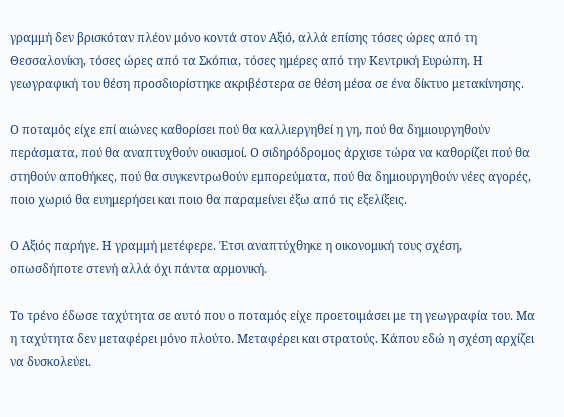γραμμή δεν βρισκόταν πλέον μόνο κοντά στον Αξιό, αλλά επίσης τόσες ώρες από τη Θεσσαλονίκη, τόσες ώρες από τα Σκόπια, τόσες ημέρες από την Κεντρική Ευρώπη. Η γεωγραφική του θέση προσδιορίστηκε ακριβέστερα σε θέση μέσα σε ένα δίκτυο μετακίνησης.

Ο ποταμός είχε επί αιώνες καθορίσει πού θα καλλιεργηθεί η γη, πού θα δημιουργηθούν περάσματα, πού θα αναπτυχθούν οικισμοί. Ο σιδηρόδρομος άρχισε τώρα να καθορίζει πού θα στηθούν αποθήκες, πού θα συγκεντρωθούν εμπορεύματα, πού θα δημιουργηθούν νέες αγορές, ποιο χωριό θα ευημερήσει και ποιο θα παραμείνει έξω από τις εξελίξεις.

Ο Αξιός παρήγε. Η γραμμή μετέφερε. Έτσι αναπτύχθηκε η οικονομική τους σχέση, οπωσδήποτε στενή αλλά όχι πάντα αρμονική.

Το τρένο έδωσε ταχύτητα σε αυτό που ο ποταμός είχε προετοιμάσει με τη γεωγραφία του. Μα η ταχύτητα δεν μεταφέρει μόνο πλούτο. Μεταφέρει και στρατούς. Κάπου εδώ η σχέση αρχίζει να δυσκολεύει.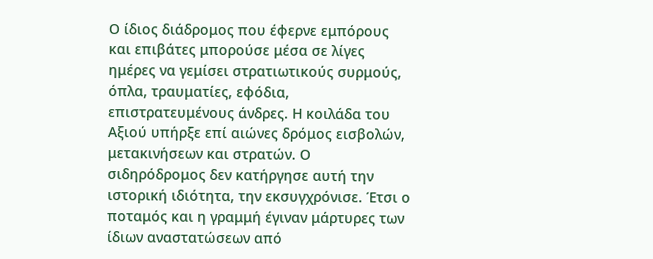Ο ίδιος διάδρομος που έφερνε εμπόρους και επιβάτες μπορούσε μέσα σε λίγες ημέρες να γεμίσει στρατιωτικούς συρμούς, όπλα, τραυματίες, εφόδια, επιστρατευμένους άνδρες. Η κοιλάδα του Αξιού υπήρξε επί αιώνες δρόμος εισβολών, μετακινήσεων και στρατών. Ο σιδηρόδρομος δεν κατήργησε αυτή την ιστορική ιδιότητα, την εκσυγχρόνισε. Έτσι ο ποταμός και η γραμμή έγιναν μάρτυρες των ίδιων αναστατώσεων από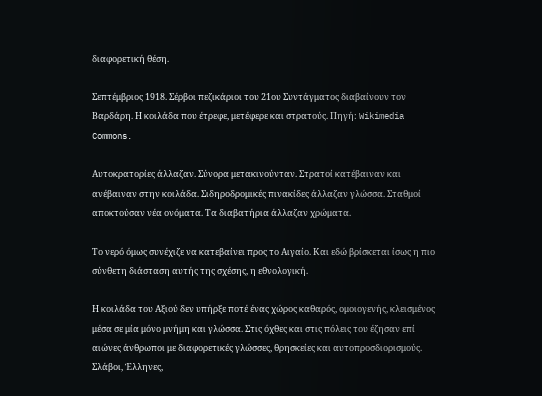διαφορετική θέση.

Σεπτέμβριος 1918. Σέρβοι πεζικάριοι του 21ου Συντάγματος διαβαίνουν τον Βαρδάρη. Η κοιλάδα που έτρεφε, μετέφερε και στρατούς. Πηγή: Wikimedia Commons.

Αυτοκρατορίες άλλαζαν. Σύνορα μετακινούνταν. Στρατοί κατέβαιναν και ανέβαιναν στην κοιλάδα. Σιδηροδρομικές πινακίδες άλλαζαν γλώσσα. Σταθμοί αποκτούσαν νέα ονόματα. Τα διαβατήρια άλλαζαν χρώματα.

Το νερό όμως συνέχιζε να κατεβαίνει προς το Αιγαίο. Και εδώ βρίσκεται ίσως η πιο σύνθετη διάσταση αυτής της σχέσης, η εθνολογική.

Η κοιλάδα του Αξιού δεν υπήρξε ποτέ ένας χώρος καθαρός, ομοιογενής, κλεισμένος μέσα σε μία μόνο μνήμη και γλώσσα. Στις όχθες και στις πόλεις του έζησαν επί αιώνες άνθρωποι με διαφορετικές γλώσσες, θρησκείες και αυτοπροσδιορισμούς. Σλάβοι, Έλληνες,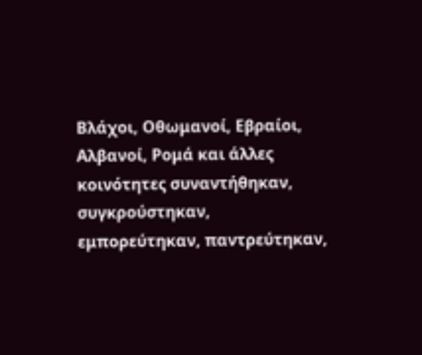Βλάχοι, Οθωμανοί, Εβραίοι, Αλβανοί, Ρομά και άλλες κοινότητες συναντήθηκαν, συγκρούστηκαν, εμπορεύτηκαν, παντρεύτηκαν,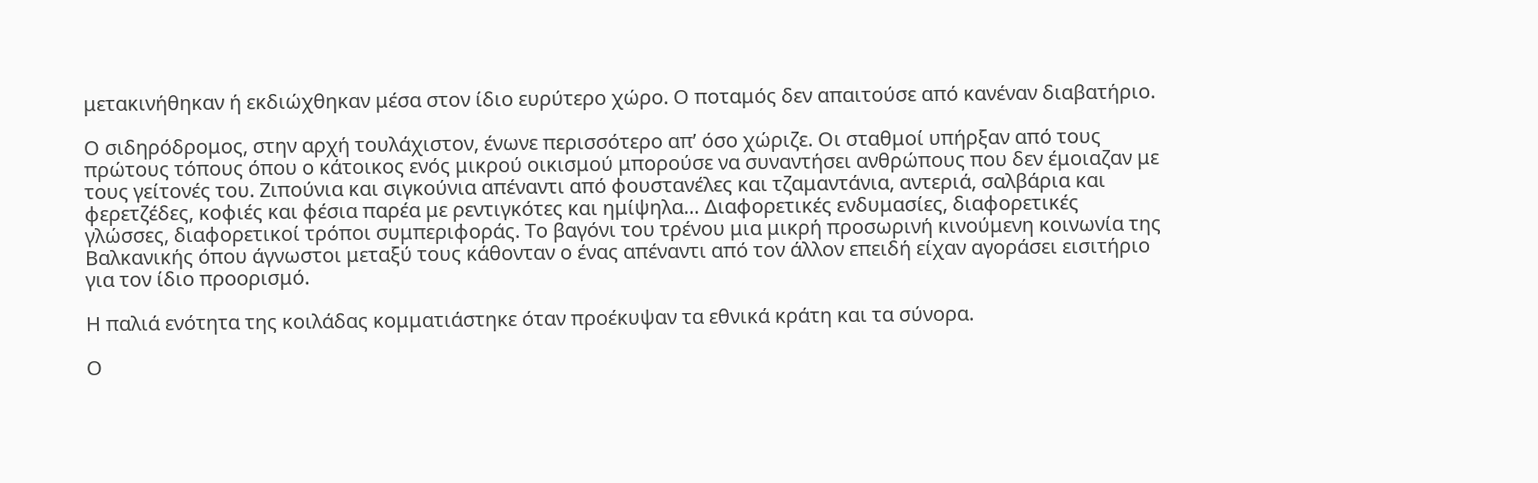μετακινήθηκαν ή εκδιώχθηκαν μέσα στον ίδιο ευρύτερο χώρο. Ο ποταμός δεν απαιτούσε από κανέναν διαβατήριο.

Ο σιδηρόδρομος, στην αρχή τουλάχιστον, ένωνε περισσότερο απ’ όσο χώριζε. Οι σταθμοί υπήρξαν από τους πρώτους τόπους όπου ο κάτοικος ενός μικρού οικισμού μπορούσε να συναντήσει ανθρώπους που δεν έμοιαζαν με τους γείτονές του. Ζιπούνια και σιγκούνια απέναντι από φουστανέλες και τζαμαντάνια, αντεριά, σαλβάρια και φερετζέδες, κοφιές και φέσια παρέα με ρεντιγκότες και ημίψηλα… Διαφορετικές ενδυμασίες, διαφορετικές γλώσσες, διαφορετικοί τρόποι συμπεριφοράς. Το βαγόνι του τρένου μια μικρή προσωρινή κινούμενη κοινωνία της Βαλκανικής όπου άγνωστοι μεταξύ τους κάθονταν ο ένας απέναντι από τον άλλον επειδή είχαν αγοράσει εισιτήριο για τον ίδιο προορισμό.

Η παλιά ενότητα της κοιλάδας κομματιάστηκε όταν προέκυψαν τα εθνικά κράτη και τα σύνορα.

Ο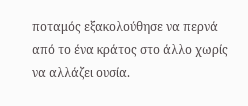ποταμός εξακολούθησε να περνά από το ένα κράτος στο άλλο χωρίς να αλλάζει ουσία.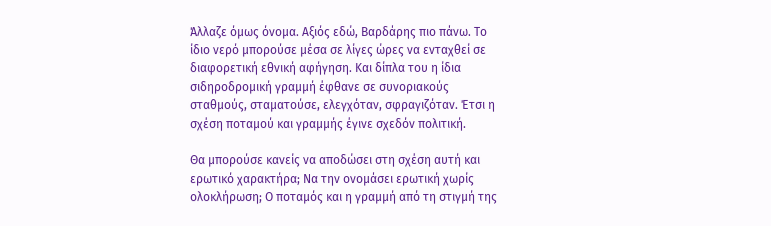Άλλαζε όμως όνομα. Αξιός εδώ, Βαρδάρης πιο πάνω. Το ίδιο νερό μπορούσε μέσα σε λίγες ώρες να ενταχθεί σε διαφορετική εθνική αφήγηση. Και δίπλα του η ίδια σιδηροδρομική γραμμή έφθανε σε συνοριακούς σταθμούς, σταματούσε, ελεγχόταν, σφραγιζόταν. Έτσι η σχέση ποταμού και γραμμής έγινε σχεδόν πολιτική.

Θα μπορούσε κανείς να αποδώσει στη σχέση αυτή και ερωτικό χαρακτήρα; Να την ονομάσει ερωτική χωρίς ολοκλήρωση; Ο ποταμός και η γραμμή από τη στιγμή της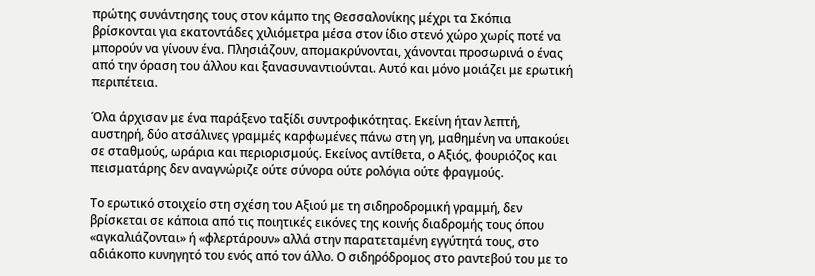πρώτης συνάντησης τους στον κάμπο της Θεσσαλονίκης μέχρι τα Σκόπια βρίσκονται για εκατοντάδες χιλιόμετρα μέσα στον ίδιο στενό χώρο χωρίς ποτέ να μπορούν να γίνουν ένα. Πλησιάζουν, απομακρύνονται, χάνονται προσωρινά ο ένας από την όραση του άλλου και ξανασυναντιούνται. Αυτό και μόνο μοιάζει με ερωτική περιπέτεια.

Όλα άρχισαν με ένα παράξενο ταξίδι συντροφικότητας. Εκείνη ήταν λεπτή, αυστηρή, δύο ατσάλινες γραμμές καρφωμένες πάνω στη γη, μαθημένη να υπακούει σε σταθμούς, ωράρια και περιορισμούς. Εκείνος αντίθετα, ο Αξιός, φουριόζος και πεισματάρης δεν αναγνώριζε ούτε σύνορα ούτε ρολόγια ούτε φραγμούς.

Το ερωτικό στοιχείο στη σχέση του Αξιού με τη σιδηροδρομική γραμμή, δεν βρίσκεται σε κάποια από τις ποιητικές εικόνες της κοινής διαδρομής τους όπου «αγκαλιάζονται» ή «φλερτάρουν» αλλά στην παρατεταμένη εγγύτητά τους, στο αδιάκοπο κυνηγητό του ενός από τον άλλο. Ο σιδηρόδρομος στο ραντεβού του με το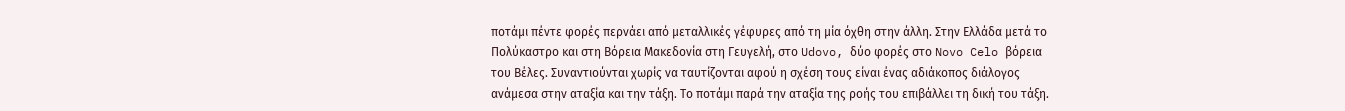ποτάμι πέντε φορές περνάει από μεταλλικές γέφυρες από τη μία όχθη στην άλλη. Στην Ελλάδα μετά το Πολύκαστρο και στη Βόρεια Μακεδονία στη Γευγελή, στο Udovo, δύο φορές στο Novo Celo βόρεια του Βέλες. Συναντιούνται χωρίς να ταυτίζονται αφού η σχέση τους είναι ένας αδιάκοπος διάλογος ανάμεσα στην αταξία και την τάξη. Το ποτάμι παρά την αταξία της ροής του επιβάλλει τη δική του τάξη.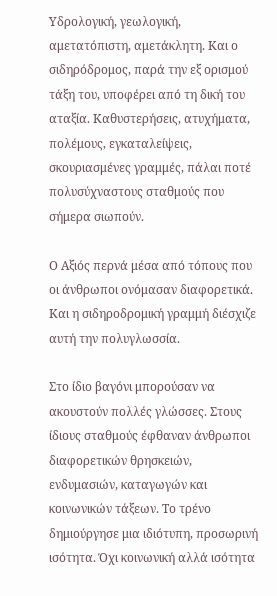Υδρολογική, γεωλογική, αμετατόπιστη, αμετάκλητη. Και ο σιδηρόδρομος, παρά την εξ ορισμού τάξη του, υποφέρει από τη δική του αταξία. Καθυστερήσεις, ατυχήματα, πολέμους, εγκαταλείψεις, σκουριασμένες γραμμές, πάλαι ποτέ πολυσύχναστους σταθμούς που σήμερα σιωπούν.

Ο Αξιός περνά μέσα από τόπους που οι άνθρωποι ονόμασαν διαφορετικά. Και η σιδηροδρομική γραμμή διέσχιζε αυτή την πολυγλωσσία.

Στο ίδιο βαγόνι μπορούσαν να ακουστούν πολλές γλώσσες. Στους ίδιους σταθμούς έφθαναν άνθρωποι διαφορετικών θρησκειών, ενδυμασιών, καταγωγών και κοινωνικών τάξεων. Το τρένο δημιούργησε μια ιδιότυπη, προσωρινή ισότητα. Όχι κοινωνική αλλά ισότητα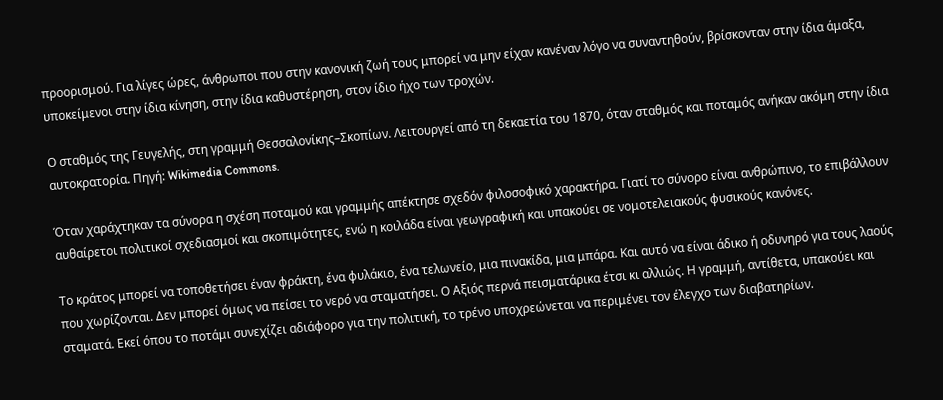προορισμού. Για λίγες ώρες, άνθρωποι που στην κανονική ζωή τους μπορεί να μην είχαν κανέναν λόγο να συναντηθούν, βρίσκονταν στην ίδια άμαξα, υποκείμενοι στην ίδια κίνηση, στην ίδια καθυστέρηση, στον ίδιο ήχο των τροχών.

Ο σταθμός της Γευγελής, στη γραμμή Θεσσαλονίκης–Σκοπίων. Λειτουργεί από τη δεκαετία του 1870, όταν σταθμός και ποταμός ανήκαν ακόμη στην ίδια αυτοκρατορία. Πηγή: Wikimedia Commons.

Όταν χαράχτηκαν τα σύνορα η σχέση ποταμού και γραμμής απέκτησε σχεδόν φιλοσοφικό χαρακτήρα. Γιατί το σύνορο είναι ανθρώπινο, το επιβάλλουν αυθαίρετοι πολιτικοί σχεδιασμοί και σκοπιμότητες, ενώ η κοιλάδα είναι γεωγραφική και υπακούει σε νομοτελειακούς φυσικούς κανόνες.

Το κράτος μπορεί να τοποθετήσει έναν φράκτη, ένα φυλάκιο, ένα τελωνείο, μια πινακίδα, μια μπάρα. Και αυτό να είναι άδικο ή οδυνηρό για τους λαούς που χωρίζονται. Δεν μπορεί όμως να πείσει το νερό να σταματήσει. Ο Αξιός περνά πεισματάρικα έτσι κι αλλιώς. Η γραμμή, αντίθετα, υπακούει και σταματά. Εκεί όπου το ποτάμι συνεχίζει αδιάφορο για την πολιτική, το τρένο υποχρεώνεται να περιμένει τον έλεγχο των διαβατηρίων.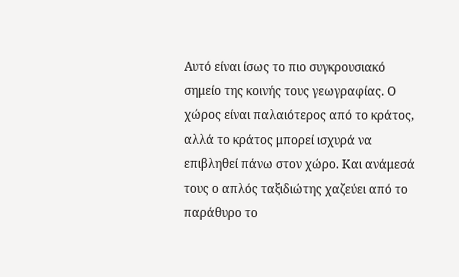Αυτό είναι ίσως το πιο συγκρουσιακό σημείο της κοινής τους γεωγραφίας. Ο χώρος είναι παλαιότερος από το κράτος, αλλά το κράτος μπορεί ισχυρά να επιβληθεί πάνω στον χώρο. Και ανάμεσά τους ο απλός ταξιδιώτης χαζεύει από το παράθυρο το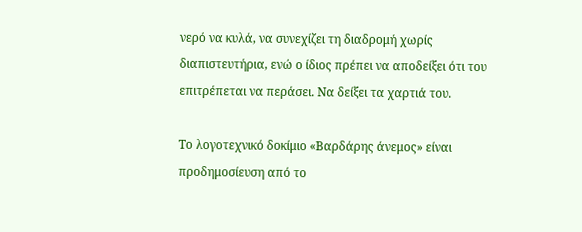νερό να κυλά, να συνεχίζει τη διαδρομή χωρίς διαπιστευτήρια, ενώ ο ίδιος πρέπει να αποδείξει ότι του επιτρέπεται να περάσει. Να δείξει τα χαρτιά του.

Το λογοτεχνικό δοκίμιο «Βαρδάρης άνεμος» είναι προδημοσίευση από το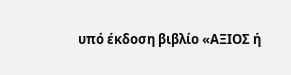υπό έκδοση βιβλίο «ΑΞΙΟΣ ή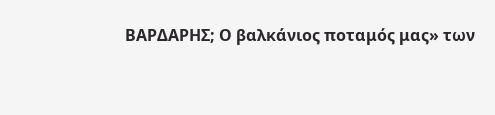ΒΑΡΔΑΡΗΣ; Ο βαλκάνιος ποταμός μας» των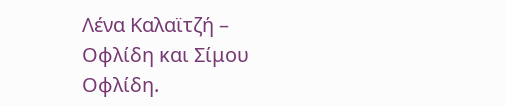Λένα Καλαϊτζή – Οφλίδη και Σίμου Οφλίδη.